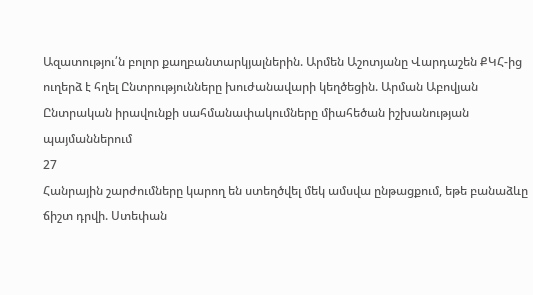Ազատությու՛ն բոլոր քաղբանտարկյալներին. Արմեն Աշոտյանը Վարդաշեն ՔԿՀ-ից ուղերձ է հղել Ընտրությունները խուժանավարի կեղծեցին. Արման Աբովյան Ընտրական իրավունքի սահմանափակումները միահեծան իշխանության պայմաններում
27
Հանրային շարժումները կարող են ստեղծվել մեկ ամսվա ընթացքում, եթե բանաձևը ճիշտ դրվի. Ստեփան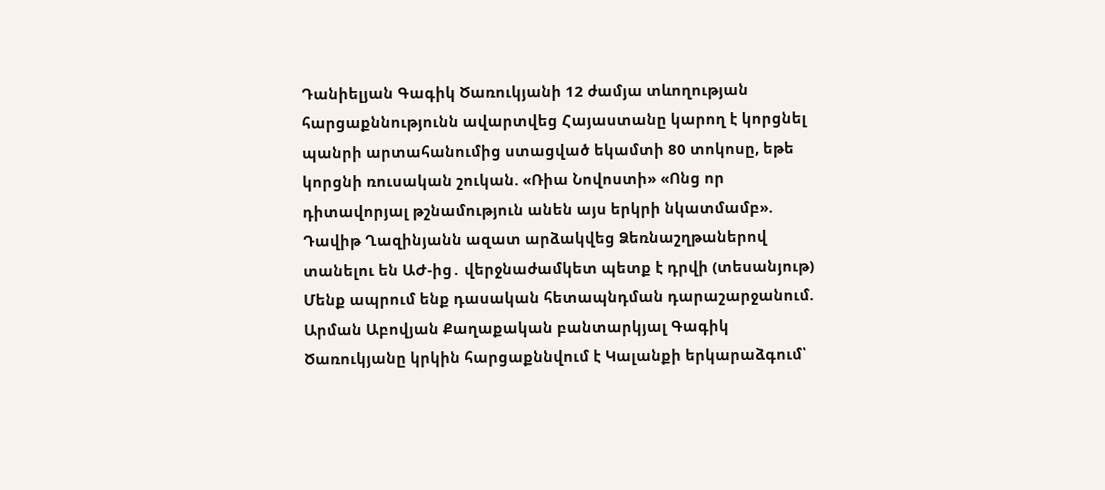Դանիելյան Գագիկ Ծառուկյանի 12 ժամյա տևողության հարցաքննությունն ավարտվեց Հայաստանը կարող է կորցնել պանրի արտահանումից ստացված եկամտի 80 տոկոսը, եթե կորցնի ռուսական շուկան. «Ռիա Նովոստի» «Ոնց որ դիտավորյալ թշնամություն անեն այս երկրի նկատմամբ». Դավիթ Ղազինյանն ազատ արձակվեց Ձեռնաշղթաներով տանելու են ԱԺ-ից․ վերջնաժամկետ պետք է դրվի (տեսանյութ) Մենք ապրում ենք դասական հետապնդման դարաշարջանում. Արման Աբովյան Քաղաքական բանտարկյալ Գագիկ Ծառուկյանը կրկին հարցաքննվում է Կալանքի երկարաձգում՝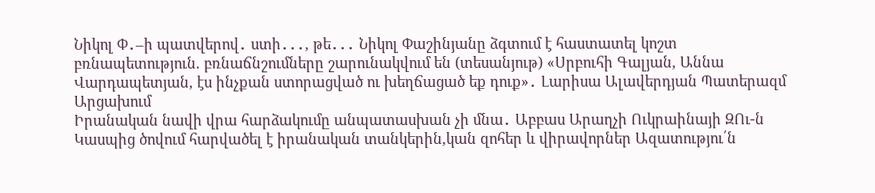Նիկոլ Փ․–ի պատվերով․ ստի․․․, թե․․․ Նիկոլ Փաշինյանը ձգտում է հաստատել կոշտ բռնապետություն. բռնաճնշումները շարունակվում են (տեսանյութ) «Սրբուհի Գալյան, Աննա Վարդապետյան, էս ինչքան ստորացված ու խեղճացած եք դուք»․ Լարիսա Ալավերդյան Պատերազմ Արցախում
Իրանական նավի վրա հարձակումը անպատասխան չի մնա․ Աբբաս Արաղչի Ուկրաինայի ԶՈւ-ն Կասպից ծովում հարվածել է իրանական տանկերին,կան զոհեր և վիրավորներ Ազատությու՛ն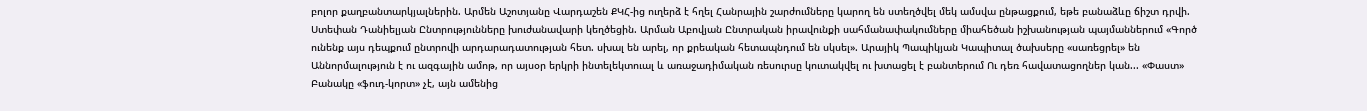բոլոր քաղբանտարկյալներին. Արմեն Աշոտյանը Վարդաշեն ՔԿՀ-ից ուղերձ է հղել Հանրային շարժումները կարող են ստեղծվել մեկ ամսվա ընթացքում, եթե բանաձևը ճիշտ դրվի. Ստեփան Դանիելյան Ընտրությունները խուժանավարի կեղծեցին. Արման Աբովյան Ընտրական իրավունքի սահմանափակումները միահեծան իշխանության պայմաններում «Գործ ունենք այս դեպքում ընտրովի արդարադատության հետ. սխալ են արել, որ քրեական հետապնդում են սկսել». Արայիկ Պապիկյան Կապիտալ ծախսերը «սառեցրել» են Աննորմալություն է ու ազգային ամոթ, որ այսօր երկրի ինտելեկտուալ և առաջադիմական ռեսուրսը կուտակվել ու խտացել է բանտերում Ու դեռ հավատացողներ կան... «Փաստ» Բանակը «ֆուդ-կորտ» չէ, այն ամենից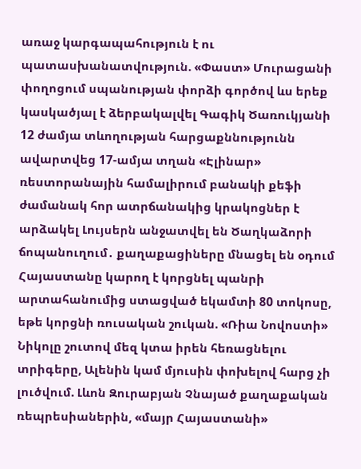առաջ կարգապահություն է ու պատասխանատվություն. «Փաստ» Մուրացանի փողոցում սպանության փորձի գործով ևս երեք կասկածյալ է ձերբակալվել Գագիկ Ծառուկյանի 12 ժամյա տևողության հարցաքննությունն ավարտվեց 17-ամյա տղան «Էլինար» ռեստորանային համալիրում բանակի քեֆի ժամանակ հոր ատրճանակից կրակոցներ է արձակել Լույսերն անջատվել են Ծաղկաձորի ճոպանուղում․ քաղաքացիները մնացել են օդում Հայաստանը կարող է կորցնել պանրի արտահանումից ստացված եկամտի 80 տոկոսը, եթե կորցնի ռուսական շուկան. «Ռիա Նովոստի» Նիկոլը շուտով մեզ կտա իրեն հեռացնելու տրիգերը, Ալենին կամ մյուսին փոխելով հարց չի լուծվում. Լևոն Զուրաբյան Չնայած քաղաքական ռեպրեսիաներին, «մայր Հայաստանի»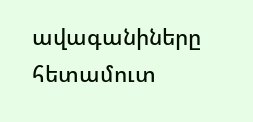ավագանիները հետամուտ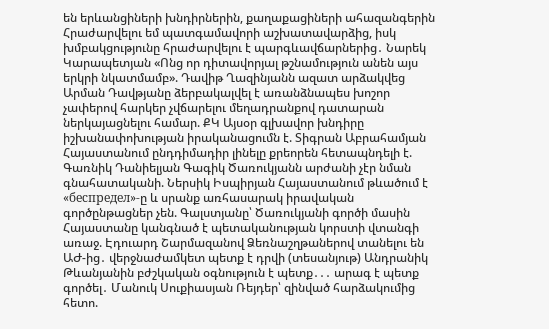են երևանցիների խնդիրներին, քաղաքացիների ահազանգերին Հրաժարվելու եմ պատգամավորի աշխատավարձից, իսկ խմբակցությունը հրաժարվելու է պարգևավճարներից․ Նարեկ Կարապետյան «Ոնց որ դիտավորյալ թշնամություն անեն այս երկրի նկատմամբ». Դավիթ Ղազինյանն ազատ արձակվեց Արման Դավթյանը ձերբակալվել է առանձնապես խոշոր չափերով հարկեր չվճարելու մեղադրանքով դատարան ներկայացնելու համար. ՔԿ Այսօր գլխավոր խնդիրը իշխանափոխության իրականացումն է. Տիգրան Աբրահամյան Հայաստանում ընդդիմադիր լինելը քրեորեն հետապնդելի է. Գառնիկ Դանիելյան Գագիկ Ծառուկյանն արժանի չէր նման գնահատականի. Ներսիկ Իսպիրյան Հայաստանում թևածում է «беспредел»-ը և սրանք առհասարակ իրավական գործընթացներ չեն. Գալստյանը՝ Ծառուկյանի գործի մասին Հայաստանը կանգնած է պետականության կորստի վտանգի առաջ. Էդուարդ Շարմազանով Ձեռնաշղթաներով տանելու են ԱԺ-ից․ վերջնաժամկետ պետք է դրվի (տեսանյութ) Անդրանիկ Թևանյանին բժշկական օգնություն է պետք․․․ արագ է պետք գործել․ Մանուկ Սուքիասյան Ռեյդեր՝ զինված հարձակումից հետո.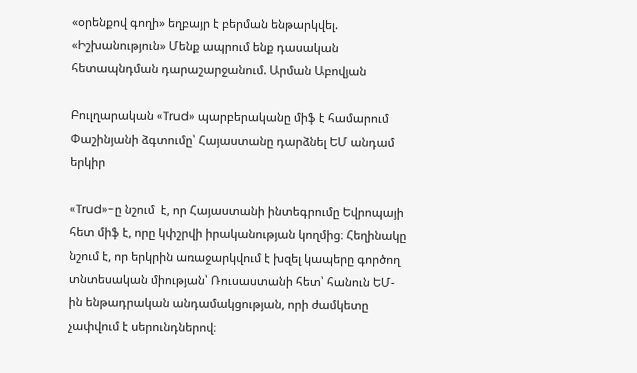«օրենքով գողի» եղբայր է բերման ենթարկվել. «Իշխանություն» Մենք ապրում ենք դասական հետապնդման դարաշարջանում. Արման Աբովյան

Բուլղարական «Trud» պարբերականը միֆ է համարում Փաշինյանի ձգտումը՝ Հայաստանը դարձնել ԵՄ անդամ երկիր

«Trud»-ը նշում  է, որ Հայաստանի ինտեգրումը Եվրոպայի հետ միֆ է, որը կփշրվի իրականության կողմից։ Հեղինակը նշում է, որ երկրին առաջարկվում է խզել կապերը գործող տնտեսական միության՝ Ռուսաստանի հետ՝ հանուն ԵՄ-ին ենթադրական անդամակցության, որի ժամկետը չափվում է սերունդներով։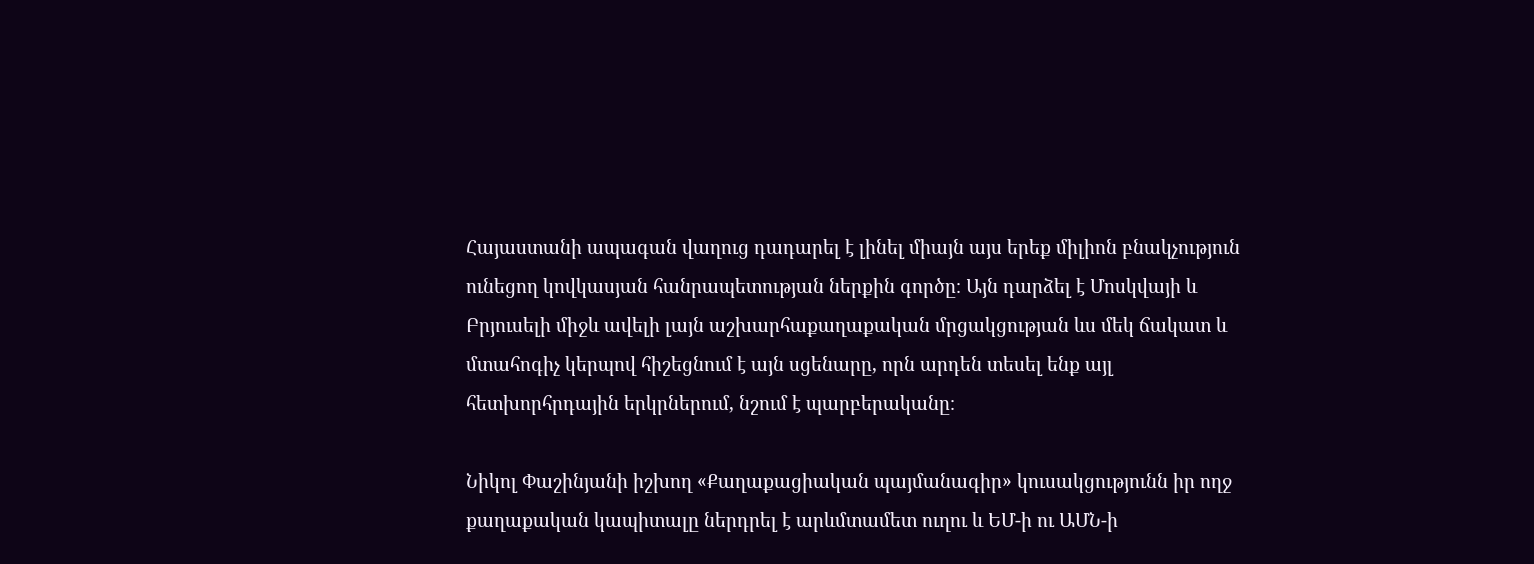Հայաստանի ապագան վաղուց դադարել է լինել միայն այս երեք միլիոն բնակչություն ունեցող կովկասյան հանրապետության ներքին գործը։ Այն դարձել է Մոսկվայի և Բրյուսելի միջև ավելի լայն աշխարհաքաղաքական մրցակցության ևս մեկ ճակատ և մտահոգիչ կերպով հիշեցնում է այն սցենարը, որն արդեն տեսել ենք այլ հետխորհրդային երկրներում, նշում է պարբերականը։

Նիկոլ Փաշինյանի իշխող «Քաղաքացիական պայմանագիր» կուսակցությունն իր ողջ քաղաքական կապիտալը ներդրել է արևմտամետ ուղու և ԵՄ-ի ու ԱՄՆ-ի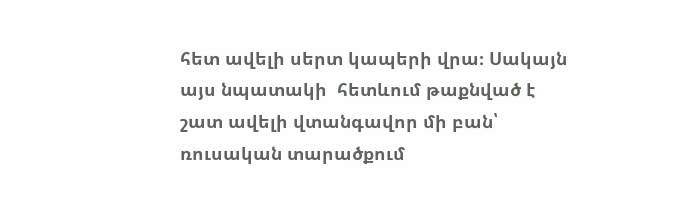հետ ավելի սերտ կապերի վրա։ Սակայն այս նպատակի  հետևում թաքնված է շատ ավելի վտանգավոր մի բան՝ ռուսական տարածքում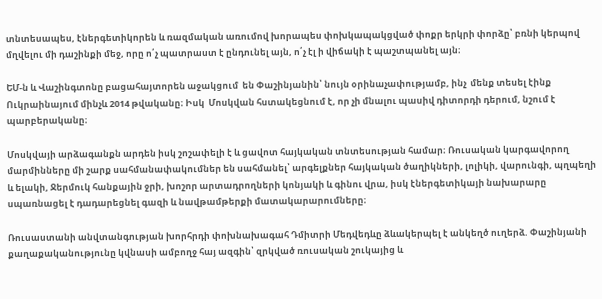տնտեսապես, էներգետիկորեն և ռազմական առումով խորապես փոխկապակցված փոքր երկրի փորձը՝ բռնի կերպով մղվելու մի դաշինքի մեջ, որը ո՛չ պատրաստ է ընդունել այն, ո՛չ էլ ի վիճակի է պաշտպանել այն։

ԵՄ-ն և Վաշինգտոնը բացահայտորեն աջակցում  են Փաշինյանին՝ նույն օրինաչափությամբ, ինչ  մենք տեսել էինք Ուկրաինայում մինչև 2014 թվականը։ Իսկ  Մոսկվան հստակեցնում է, որ չի մնալու պասիվ դիտորդի դերում, նշում է պարբերականը։

Մոսկվայի արձագանքն արդեն իսկ շոշափելի է և ցավոտ հայկական տնտեսության համար։ Ռուսական կարգավորող մարմինները մի շարք սահմանափակումներ են սահմանել՝ արգելքներ հայկական ծաղիկների, լոլիկի, վարունգի, պղպեղի և ելակի, Ջերմուկ հանքային ջրի, խոշոր արտադրողների կոնյակի և գինու վրա, իսկ էներգետիկայի նախարարը սպառնացել է դադարեցնել գազի և նավթամթերքի մատակարարումները։

Ռուսաստանի անվտանգության խորհրդի փոխնախագահ Դմիտրի Մեդվեդևը ձևակերպել է անկեղծ ուղերձ. Փաշինյանի քաղաքականությունը կվնասի ամբողջ հայ ազգին՝ զրկված ռուսական շուկայից և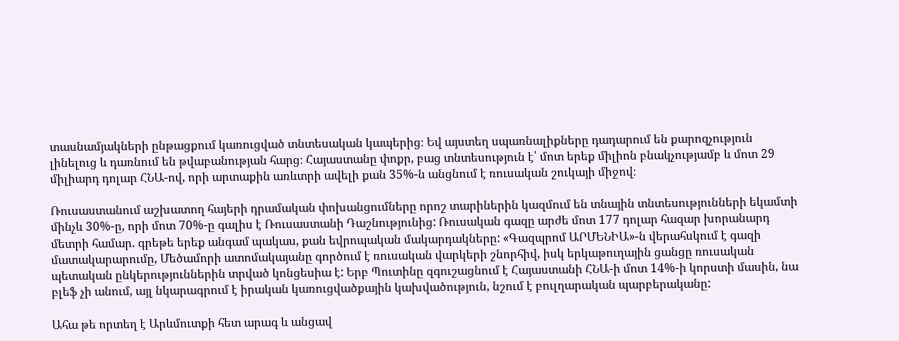տասնամյակների ընթացքում կառուցված տնտեսական կապերից։ Եվ այստեղ սպառնալիքները դադարում են քարոզչություն լինելուց և դառնում են թվաբանության հարց։ Հայաստանը փոքր, բաց տնտեսություն է՝ մոտ երեք միլիոն բնակչությամբ և մոտ 29 միլիարդ դոլար ՀՆԱ-ով, որի արտաքին առևտրի ավելի քան 35%-ն անցնում է ռուսական շուկայի միջով։

Ռուսաստանում աշխատող հայերի դրամական փոխանցումները որոշ տարիներին կազմում են տնային տնտեսությունների եկամտի մինչև 30%-ը, որի մոտ 70%-ը գալիս է Ռուսաստանի Դաշնությունից: Ռուսական գազը արժե մոտ 177 դոլար հազար խորանարդ մետրի համար. գրեթե երեք անգամ պակաս, քան եվրոպական մակարդակները: «Գազպրոմ ԱՐՄԵՆԻԱ»-ն վերահսկում է գազի մատակարարումը, Մեծամորի ատոմակայանը գործում է ռուսական վարկերի շնորհիվ, իսկ երկաթուղային ցանցը ռուսական պետական ընկերություններին տրված կոնցեսիա է: Երբ Պուտինը զգուշացնում է Հայաստանի ՀՆԱ-ի մոտ 14%-ի կորստի մասին, նա  բլեֆ չի անում, այլ նկարագրում է իրական կառուցվածքային կախվածություն, նշում է բուլղարական պարբերականը:

Ահա թե որտեղ է Արևմուտքի հետ արագ և անցավ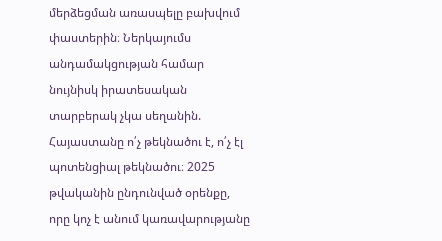մերձեցման առասպելը բախվում փաստերին։ Ներկայումս անդամակցության համար նույնիսկ իրատեսական տարբերակ չկա սեղանին. Հայաստանը ո՛չ թեկնածու է, ո՛չ էլ պոտենցիալ թեկնածու։ 2025 թվականին ընդունված օրենքը, որը կոչ է անում կառավարությանը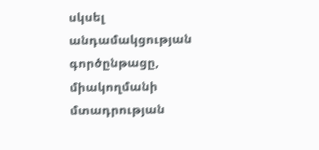սկսել անդամակցության գործընթացը, միակողմանի մտադրության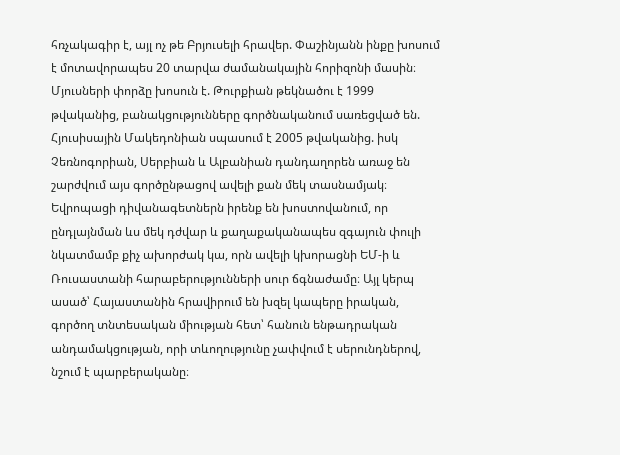հռչակագիր է, այլ ոչ թե Բրյուսելի հրավեր. Փաշինյանն ինքը խոսում է մոտավորապես 20 տարվա ժամանակային հորիզոնի մասին։ Մյուսների փորձը խոսուն է. Թուրքիան թեկնածու է 1999 թվականից, բանակցությունները գործնականում սառեցված են. Հյուսիսային Մակեդոնիան սպասում է 2005 թվականից. իսկ Չեռնոգորիան, Սերբիան և Ալբանիան դանդաղորեն առաջ են շարժվում այս գործընթացով ավելի քան մեկ տասնամյակ։ Եվրոպացի դիվանագետներն իրենք են խոստովանում, որ ընդլայնման ևս մեկ դժվար և քաղաքականապես զգայուն փուլի նկատմամբ քիչ ախորժակ կա, որն ավելի կխորացնի ԵՄ-ի և Ռուսաստանի հարաբերությունների սուր ճգնաժամը։ Այլ կերպ ասած՝ Հայաստանին հրավիրում են խզել կապերը իրական, գործող տնտեսական միության հետ՝ հանուն ենթադրական անդամակցության, որի տևողությունը չափվում է սերունդներով, նշում է պարբերականը։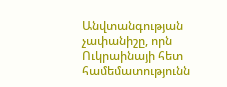Անվտանգության չափանիշը, որն Ուկրաինայի հետ համեմատությունն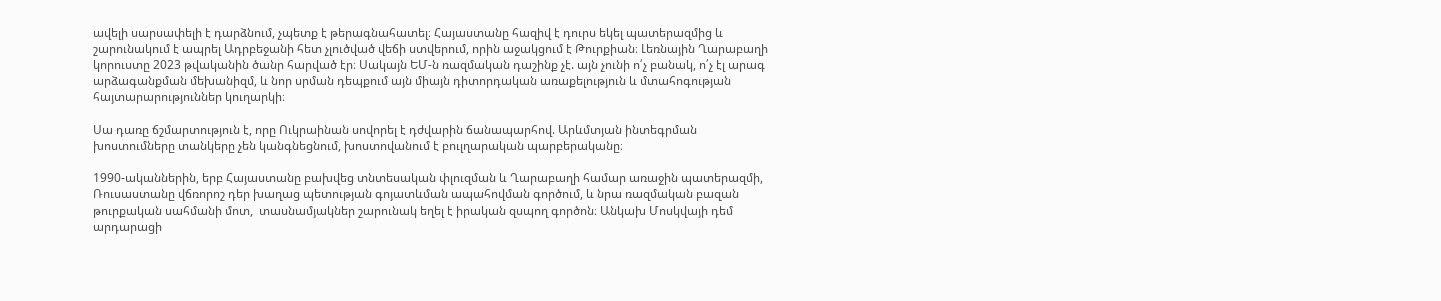ավելի սարսափելի է դարձնում, չպետք է թերագնահատել։ Հայաստանը հազիվ է դուրս եկել պատերազմից և շարունակում է ապրել Ադրբեջանի հետ չլուծված վեճի ստվերում, որին աջակցում է Թուրքիան։ Լեռնային Ղարաբաղի կորուստը 2023 թվականին ծանր հարված էր։ Սակայն ԵՄ-ն ռազմական դաշինք չէ. այն չունի ո՛չ բանակ, ո՛չ էլ արագ արձագանքման մեխանիզմ, և նոր սրման դեպքում այն միայն դիտորդական առաքելություն և մտահոգության հայտարարություններ կուղարկի։

Սա դառը ճշմարտություն է, որը Ուկրաինան սովորել է դժվարին ճանապարհով. Արևմտյան ինտեգրման խոստումները տանկերը չեն կանգնեցնում, խոստովանում է բուլղարական պարբերականը։

1990-ականներին, երբ Հայաստանը բախվեց տնտեսական փլուզման և Ղարաբաղի համար առաջին պատերազմի, Ռուսաստանը վճռորոշ դեր խաղաց պետության գոյատևման ապահովման գործում, և նրա ռազմական բազան թուրքական սահմանի մոտ,  տասնամյակներ շարունակ եղել է իրական զսպող գործոն։ Անկախ Մոսկվայի դեմ արդարացի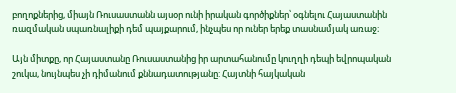բողոքներից, միայն Ռուսաստանն այսօր ունի իրական գործիքներ՝ օգնելու Հայաստանին ռազմական սպառնալիքի դեմ պայքարում, ինչպես որ ուներ երեք տասնամյակ առաջ։

Այն միտքը, որ Հայաստանը Ռուսաստանից իր արտահանումը կուղղի դեպի եվրոպական շուկա, նույնպես չի դիմանում քննադատությանը: Հայտնի հայկական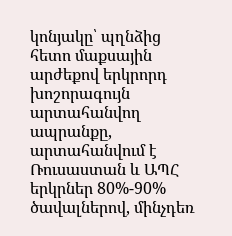կոնյակը՝ պղնձից հետո մաքսային արժեքով երկրորդ խոշորագույն արտահանվող ապրանքը, արտահանվում է Ռուսաստան և ԱՊՀ երկրներ 80%-90% ծավալներով, մինչդեռ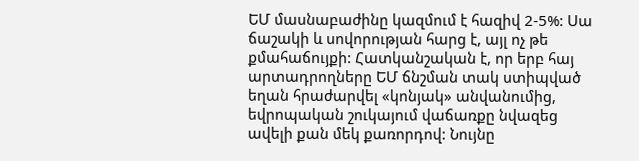ԵՄ մասնաբաժինը կազմում է հազիվ 2-5%: Սա ճաշակի և սովորության հարց է, այլ ոչ թե քմահաճույքի: Հատկանշական է, որ երբ հայ արտադրողները ԵՄ ճնշման տակ ստիպված եղան հրաժարվել «կոնյակ» անվանումից, եվրոպական շուկայում վաճառքը նվազեց ավելի քան մեկ քառորդով: Նույնը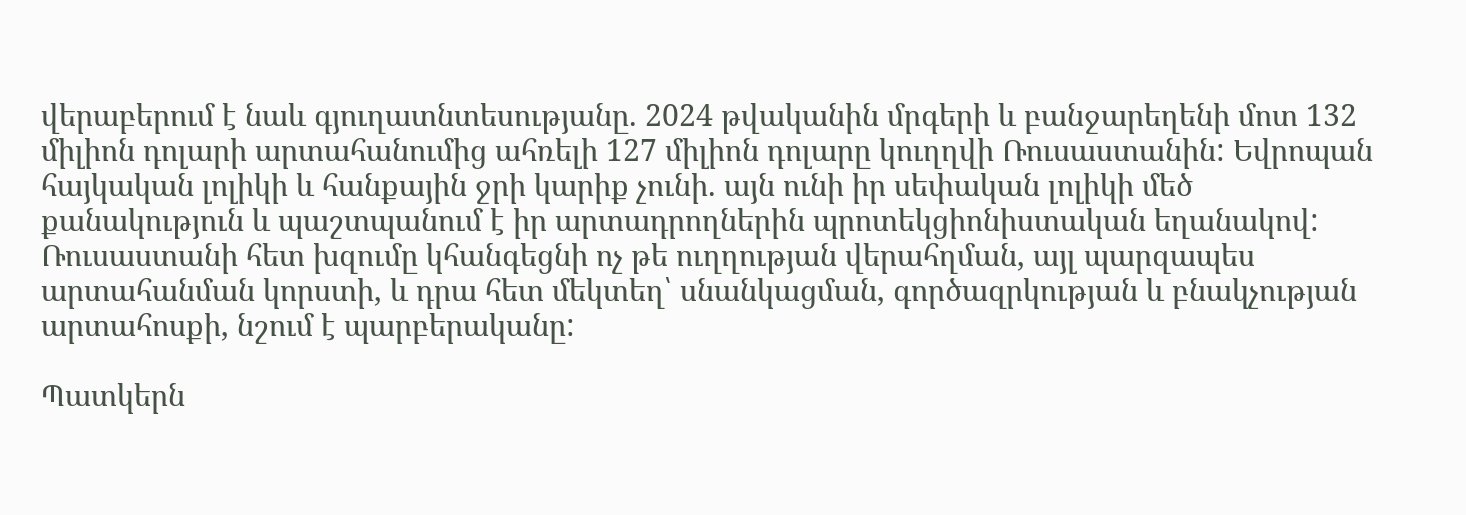վերաբերում է նաև գյուղատնտեսությանը. 2024 թվականին մրգերի և բանջարեղենի մոտ 132 միլիոն դոլարի արտահանումից ահռելի 127 միլիոն դոլարը կուղղվի Ռուսաստանին: Եվրոպան հայկական լոլիկի և հանքային ջրի կարիք չունի. այն ունի իր սեփական լոլիկի մեծ քանակություն և պաշտպանում է իր արտադրողներին պրոտեկցիոնիստական եղանակով: Ռուսաստանի հետ խզումը կհանգեցնի ոչ թե ուղղության վերահղման, այլ պարզապես արտահանման կորստի, և դրա հետ մեկտեղ՝ սնանկացման, գործազրկության և բնակչության արտահոսքի, նշում է պարբերականը:

Պատկերն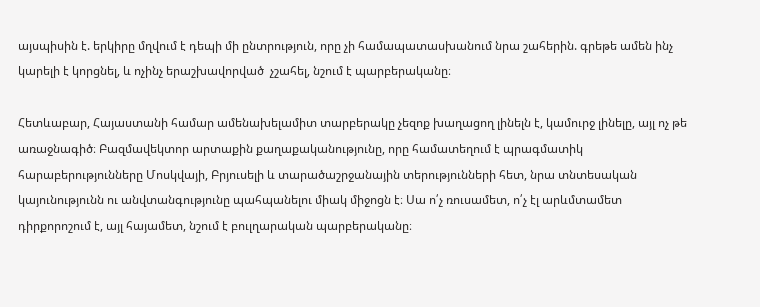այսպիսին է. երկիրը մղվում է դեպի մի ընտրություն, որը չի համապատասխանում նրա շահերին. գրեթե ամեն ինչ կարելի է կորցնել, և ոչինչ երաշխավորված  չշահել, նշում է պարբերականը։

Հետևաբար, Հայաստանի համար ամենախելամիտ տարբերակը չեզոք խաղացող լինելն է, կամուրջ լինելը, այլ ոչ թե առաջնագիծ։ Բազմավեկտոր արտաքին քաղաքականությունը, որը համատեղում է պրագմատիկ հարաբերությունները Մոսկվայի, Բրյուսելի և տարածաշրջանային տերությունների հետ, նրա տնտեսական կայունությունն ու անվտանգությունը պահպանելու միակ միջոցն է։ Սա ո՛չ ռուսամետ, ո՛չ էլ արևմտամետ դիրքորոշում է, այլ հայամետ, նշում է բուլղարական պարբերականը։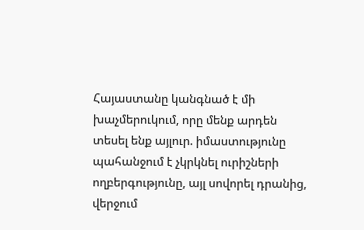Հայաստանը կանգնած է մի խաչմերուկում, որը մենք արդեն տեսել ենք այլուր. իմաստությունը պահանջում է չկրկնել ուրիշների ողբերգությունը, այլ սովորել դրանից, վերջում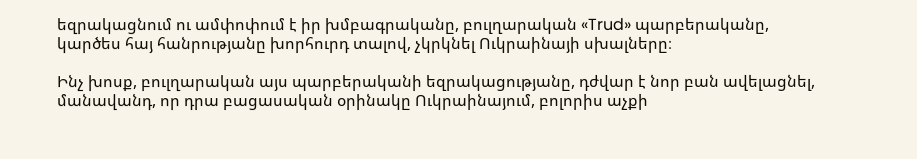եզրակացնում ու ամփոփում է իր խմբագրականը, բուլղարական «Trud» պարբերականը, կարծես հայ հանրությանը խորհուրդ տալով, չկրկնել Ուկրաինայի սխալները։

Ինչ խոսք, բուլղարական այս պարբերականի եզրակացությանը, դժվար է նոր բան ավելացնել, մանավանդ, որ դրա բացասական օրինակը Ուկրաինայում, բոլորիս աչքի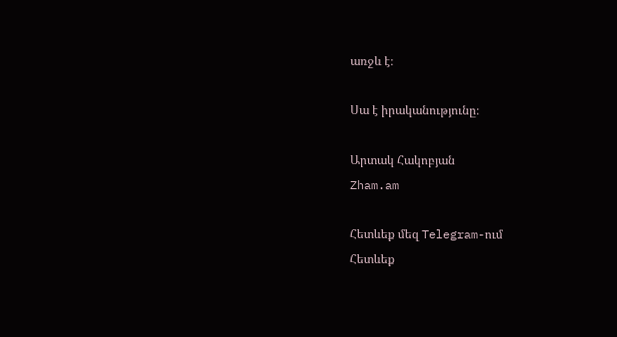առջև է։

Սա է իրականությունը։

Արտակ Հակոբյան
Zham.am

Հետևեք մեզ Telegram-ում
Հետևեք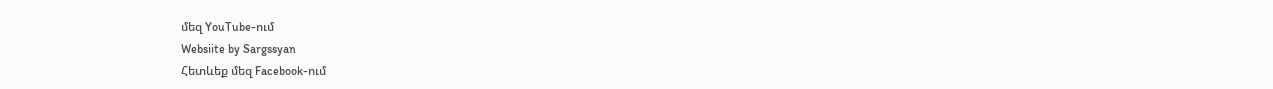մեզ YouTube-ում
Websiite by Sargssyan
Հետևեք մեզ Facebook-ում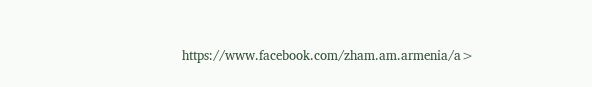https://www.facebook.com/zham.am.armenia/a>